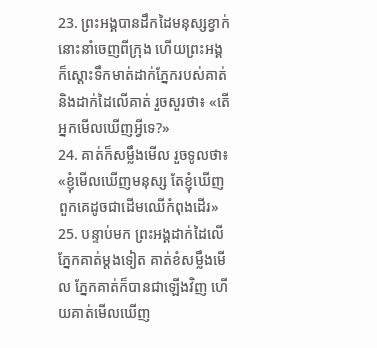23. ព្រះអង្គបានដឹកដៃមនុស្សខ្វាក់នោះនាំចេញពីក្រុង ហើយព្រះអង្គក៏ស្ដោះទឹកមាត់ដាក់ភ្នែករបស់គាត់ និងដាក់ដៃលើគាត់ រួចសួរថា៖ «តើអ្នកមើលឃើញអ្វីទេ?»
24. គាត់ក៏សម្លឹងមើល រួចទូលថា៖ «ខ្ញុំមើលឃើញមនុស្ស តែខ្ញុំឃើញពួកគេដូចជាដើមឈើកំពុងដើរ»
25. បន្ទាប់មក ព្រះអង្គដាក់ដៃលើភ្នែកគាត់ម្ដងទៀត គាត់ខំសម្លឹងមើល ភ្នែកគាត់ក៏បានជាឡើងវិញ ហើយគាត់មើលឃើញ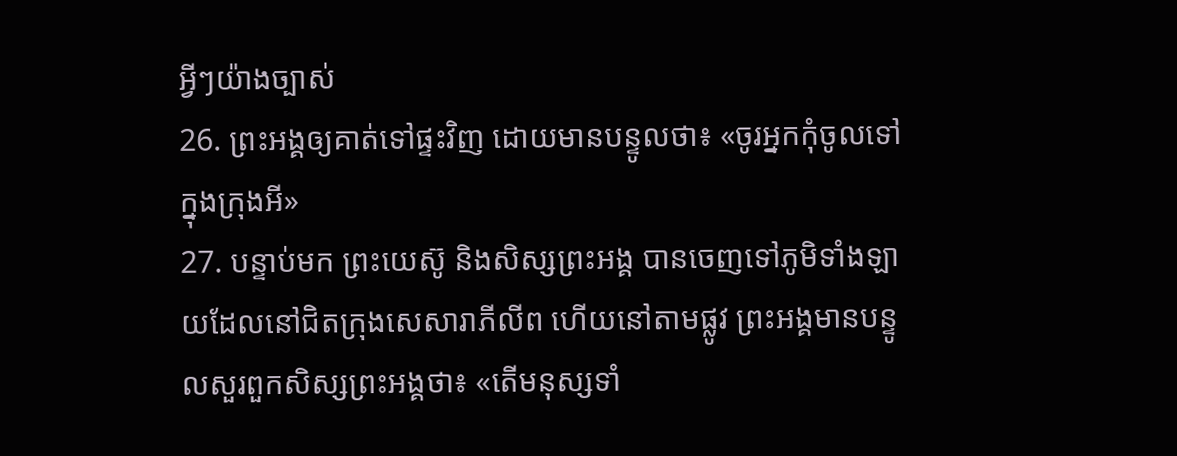អ្វីៗយ៉ាងច្បាស់
26. ព្រះអង្គឲ្យគាត់ទៅផ្ទះវិញ ដោយមានបន្ទូលថា៖ «ចូរអ្នកកុំចូលទៅក្នុងក្រុងអី»
27. បន្ទាប់មក ព្រះយេស៊ូ និងសិស្សព្រះអង្គ បានចេញទៅភូមិទាំងឡាយដែលនៅជិតក្រុងសេសារាភីលីព ហើយនៅតាមផ្លូវ ព្រះអង្គមានបន្ទូលសួរពួកសិស្សព្រះអង្គថា៖ «តើមនុស្សទាំ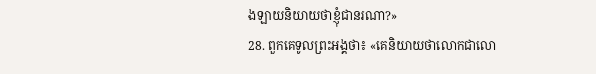ងឡាយនិយាយថាខ្ញុំជានរណា?»
28. ពួកគេទូលព្រះអង្គថា៖ «គេនិយាយថាលោកជាលោ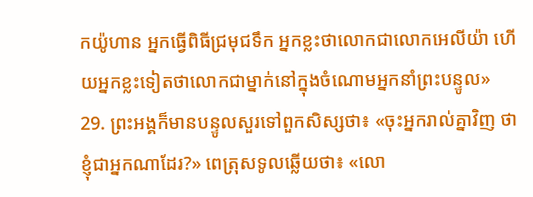កយ៉ូហាន អ្នកធ្វើពិធីជ្រមុជទឹក អ្នកខ្លះថាលោកជាលោកអេលីយ៉ា ហើយអ្នកខ្លះទៀតថាលោកជាម្នាក់នៅក្នុងចំណោមអ្នកនាំព្រះបន្ទូល»
29. ព្រះអង្គក៏មានបន្ទូលសួរទៅពួកសិស្សថា៖ «ចុះអ្នករាល់គ្នាវិញ ថាខ្ញុំជាអ្នកណាដែរ?» ពេត្រុសទូលឆ្លើយថា៖ «លោ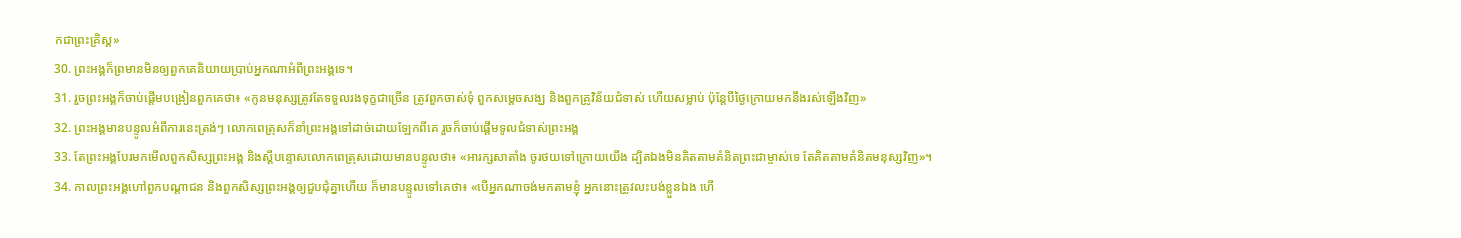កជាព្រះគ្រិស្ដ»
30. ព្រះអង្គក៏ព្រមានមិនឲ្យពួកគេនិយាយប្រាប់អ្នកណាអំពីព្រះអង្គទេ។
31. រួចព្រះអង្គក៏ចាប់ផ្ដើមបង្រៀនពួកគេថា៖ «កូនមនុស្សត្រូវតែទទួលរងទុក្ខជាច្រើន ត្រូវពួកចាស់ទុំ ពួកសម្ដេចសង្ឃ និងពួកគ្រូវិន័យជំទាស់ ហើយសម្លាប់ ប៉ុន្ដែបីថ្ងៃក្រោយមកនឹងរស់ឡើងវិញ»
32. ព្រះអង្គមានបន្ទូលអំពីការនេះត្រង់ៗ លោកពេត្រុសក៏នាំព្រះអង្គទៅដាច់ដោយឡែកពីគេ រួចក៏ចាប់ផ្ដើមទូលជំទាស់ព្រះអង្គ
33. តែព្រះអង្គបែរមកមើលពួកសិស្សព្រះអង្គ និងស្ដីបន្ទោសលោកពេត្រុសដោយមានបន្ទូលថា៖ «អារក្សសាតាំង ចូរថយទៅក្រោយយើង ដ្បិតឯងមិនគិតតាមគំនិតព្រះជាម្ចាស់ទេ តែគិតតាមគំនិតមនុស្សវិញ»។
34. កាលព្រះអង្គហៅពួកបណ្ដាជន និងពួកសិស្សព្រះអង្គឲ្យជួបជុំគ្នាហើយ ក៏មានបន្ទូលទៅគេថា៖ «បើអ្នកណាចង់មកតាមខ្ញុំ អ្នកនោះត្រូវលះបង់ខ្លួនឯង ហើ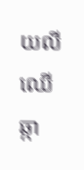យលីឈើឆ្កា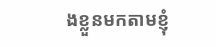ងខ្លួនមកតាមខ្ញុំ